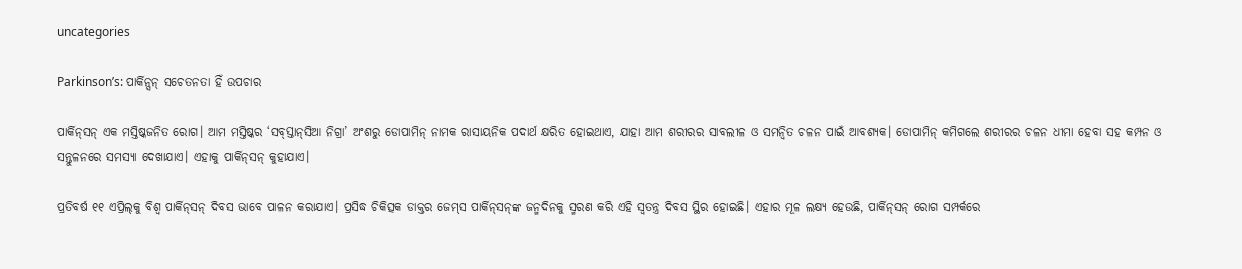uncategories

Parkinson’s: ପାର୍କିନ‌୍ସନ୍‌ ସଚେତନତା ହିଁ ଉପଚାର

ପାର୍କିନ୍‌ସନ୍‌ ଏକ ମସ୍ତିଷ୍କଜନିତ ରୋଗ। ଆମ ମସ୍ତିଷ୍କର ‘ସବ୍‌ସ୍ତାନ୍‌ସିଆ ନିଗ୍ରା’ ଅଂଶରୁ ଡୋପାମିନ୍‌ ନାମକ ରାସାୟନିକ ପଦାର୍ଥ କ୍ଷରିତ ହୋଇଥାଏ, ଯାହା ଆମ ଶରୀର‌ର ସାବଲୀଳ ଓ ସମନ୍ବିତ ଚଳନ ପାଇଁ ଆବଶ୍ୟକ। ଡୋପାମିନ୍‌ କମିଗଲେ ଶରୀରର ଚଳନ ଧୀମା ହେବା ସହ କମ୍ପନ ଓ ସନ୍ତୁଳନରେ ସମସ୍ୟା ଦେଖାଯାଏ। ଏହାକୁ ପାର୍କିନ୍‌ସନ୍‌ କୁହାଯାଏ।

ପ୍ରତିବର୍ଷ ୧୧ ଏପ୍ରିଲ୍‌କୁ ବିଶ୍ବ ପାର୍କିନ୍‌ସନ୍‌ ଦିବସ ଭାବେ ପାଳନ କରାଯାଏ। ପ୍ରସିଦ୍ଧ ଚିକିତ୍ସକ ଡାକ୍ତର ଜେମ୍‌ସ ପାର୍କିନ୍‌ସନ୍‌ଙ୍କ ଜନ୍ମଦିନକୁ ସ୍ମରଣ କରି ଏହି ସ୍ବତନ୍ତ୍ର ଦିବସ ସ୍ଥିର ହୋଇଛି। ଏହାର ମୂଳ ଲକ୍ଷ୍ୟ ହେଉଛି, ପାର୍କିନ୍‌ସନ୍‌ ରୋଗ ସମ୍ପର୍କରେ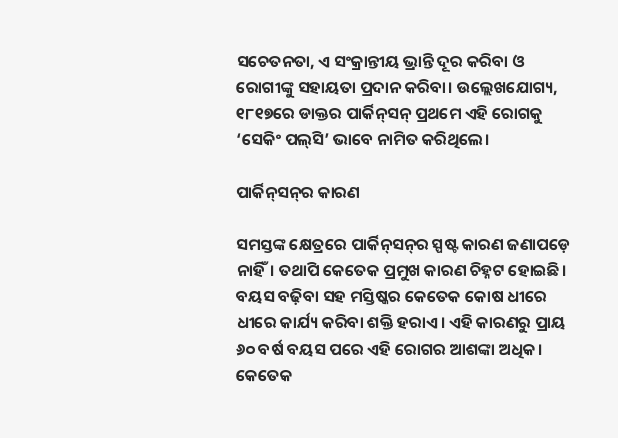ସଚେତନତା, ଏ ସଂକ୍ରାନ୍ତୀୟ ଭ୍ରାନ୍ତି ଦୂର କରିବା ଓ ରୋଗୀଙ୍କୁ ସହାୟତା ପ୍ରଦାନ କରିବା। ଉଲ୍ଲେଖଯୋଗ୍ୟ, ୧୮୧୭ରେ ଡାକ୍ତର ପାର୍କିନ୍‌ସନ୍‌ ପ୍ରଥମେ ଏହି ରୋଗକୁ ‘ସେକିଂ ପଲ୍‌ସି’ ଭାବେ ନାମିତ କରିଥିଲେ।

ପାର୍କିନ୍‌ସନ୍‌ର କାରଣ

ସମସ୍ତଙ୍କ କ୍ଷେତ୍ରରେ ପାର୍କିନ୍‌ସନ୍‌ର ସ୍ପଷ୍ଟ କାରଣ ଜଣାପଡ଼େ ନାହିଁ। ତଥାପି କେତେକ ପ୍ରମୁଖ କାରଣ ଚିହ୍ନଟ ହୋଇଛି। ବୟସ ବଢ଼ିବା ସହ ମସ୍ତିଷ୍କର କେତେକ କୋଷ ଧୀରେ ଧୀରେ କାର୍ଯ୍ୟ କରିବା ଶକ୍ତି ହରାଏ। ଏହି କାରଣରୁ ପ୍ରାୟ ୬୦ ବର୍ଷ ବୟସ ପରେ ଏହି ରୋଗର ଆଶଙ୍କା ଅଧିକ। କେତେକ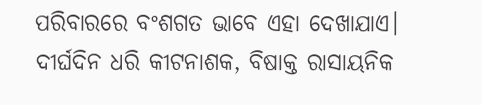ପରିବାରରେ ବଂଶଗତ ଭାବେ ଏହା ଦେଖାଯାଏ। ଦୀର୍ଘଦିନ ଧରି କୀଟନାଶକ, ବିଷାକ୍ତ ରାସାୟନିକ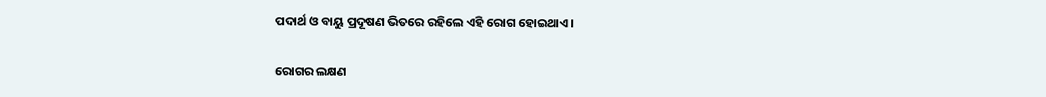ପଦାର୍ଥ ଓ ବାୟୁ ପ୍ରଦୂଷଣ ଭିତରେ ରହିଲେ ଏହି ରୋଗ ହୋଇଥାଏ।

ରୋଗର ଲକ୍ଷଣ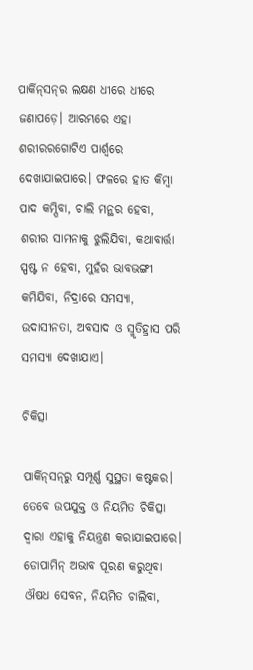ପାର୍କିନ୍‌ସନ୍‌ର ଲକ୍ଷଣ ଧୀରେ ଧୀରେ ଜଣାପଡ଼େ। ଆରମ୍ଭରେ ଏହା ଶରୀରରଗୋଟିଏ ପାର୍ଶ୍ବରେ ଦେଖାଯାଇପାରେ। ଫଳରେ ହାତ କିମ୍ବା ପାଦ କମ୍ପିବା, ଚାଲି ମନ୍ଥର ହେବା, ଶରୀର ସାମନାକୁ ଝୁଲିଯିବା, କଥାବାର୍ତ୍ତା ସ୍ପଷ୍ଟ ନ ହେବା, ମୁହଁର ଭାବଭଙ୍ଗୀ କମିଯିବା, ନିଦ୍ରାରେ ସମସ୍ୟା‌, ଉଦାସୀନତା, ଅବସାଦ ଓ ସ୍ମୃତିହ୍ରାସ ପରି ସମସ୍ୟା ଦେଖାଯାଏ।

ଚିକିତ୍ସା‌

ପାର୍କିନ୍‌ସନ୍‌‌ରୁ ସମ୍ପୂର୍ଣ୍ଣ ସୁସ୍ଥତା କଷ୍ଟକର। ତେବେ ଉପଯୁକ୍ତ ଓ ନିୟମିତ ଚିକିତ୍ସା ଦ୍ବାରା ଏହାକୁ ନିୟନ୍ତ୍ରଣ କରାଯାଇପାରେ। ଡୋପାମିନ୍‌ ଅଭାବ ପୂରଣ କରୁଥିବା ଔଷଧ ସେବନ, ନିୟମିତ ଚାଲିବା,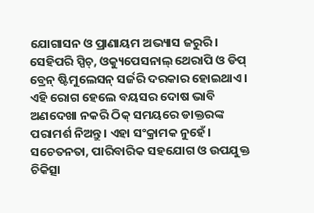ଯୋଗାସନ ଓ ପ୍ରାଣାୟମ ଅଭ୍ୟାସ ଜରୁରି। ସେହିପରି ସ୍ପିଚ୍‌, ଓକ୍ୟୁପେସନାଲ୍‌ ଥେରାପି ଓ ଡିପ୍‌ ବ୍ରେନ୍‌ ଷ୍ଟିମୁଲେସନ୍‌ ସର୍ଜରି ଦରକାର ହୋଇଥାଏ। ଏହି ରୋଗ ହେଲେ ବୟସର ଦୋଷ ଭାବି ଅଣଦେଖା ନକରି ଠିକ୍‌ ସମୟରେ ଡାକ୍ତରଙ୍କ ପରାମର୍ଶ ନିଅନ୍ତୁ। ଏହା ସଂକ୍ରାମକ ନୁହେଁ। ସଚେତନତା, ପାରିବାରିକ ସହଯୋଗ ଓ ଉପଯୁକ୍ତ ଚିକିତ୍ସା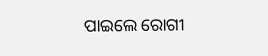ପାଇଲେ ରୋଗୀ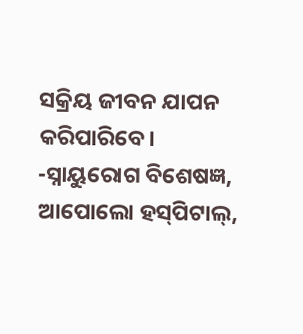ସକ୍ରିୟ ଜୀବନ ଯାପନ କରିପାରିବେ।
-ସ୍ନାୟୁରୋଗ ବିଶେଷଜ୍ଞ, ଆପୋଲୋ ହସ୍‌ପିଟାଲ୍‌,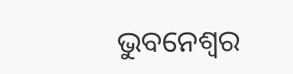ଭୁବନେଶ୍ବର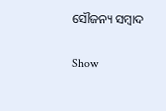ସୌଜନ୍ୟ ସମ୍ବାଦ

Show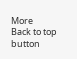More
Back to top button